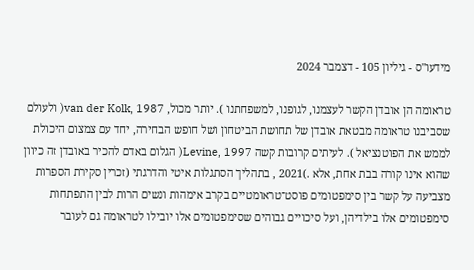מידעו"ס - גיליון 105 - דצמבר 2024

טראומה הן אובדן הקשר לעצמנו, לגופנו, למשפחתנו ). יותר מכול, van der Kolk, 1987( ולעולם שסביבנו טראומה מבטאת אובדן של תחושת הביטחון ושל חופש הבחירה, יחד עם צמצום היכולת לממש את הפוטנציאל ). לעיתים קרובות קשה Levine, 1997( הגלום באדם להכיר באובדן זה כיוון שהוא אינו קורה בבת אחת, אלא .)2021 , בתהליך הסתגלות איטי והדרגתי (זכרין סקירת הספרות מצביעה על קשר בין סימפטומים פוסט־טראומטיים בקרב אימהות ונשים הרות לבין התפתחות סימפטומים אלו בילדיהן, ועל סיכויים גבוהים שסימפטומים אלו יובילו לטראומה גם לעובר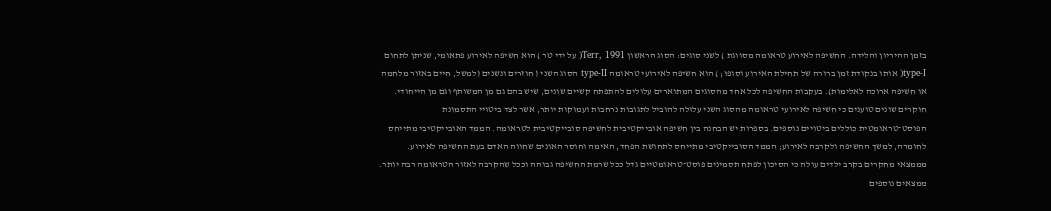בזמן ההיריון והלידה. החשיפה לאירוע טראומה מסווגת ) לשני סוגים: הסוג הראשון Terr, 1991( על ידי טר ) הוא חשיפה לאירוע פתאומי, שניתן לתחום type-I( אותו בנקודת זמן ברורה של תחילת האירוע וסופו; ) הוא חשיפה לאירועי טראומה type-II הסוג השני ( חוזרים ונשנים (למשל, חיים באזור מלחמה או חשיפה ארוכה לאלימות). בעקבות החשיפה לכל אחד מהסוגים המתוארים עלולים להתפתח קשיים שונים, שיש בהם גם מן המשותף וגם מן הייחודי. חוקרים שונים טוענים כי חשיפה לאירועי טראומה מהסוג השני עלולה להוביל לתגובות נרחבות ועמוקות יותר, אשר לצד ביטויי התסמונת הפוסט־טראומטית כוללים ביטויים נוספים. בספרות יש הבחנה בין חשיפה אובייקטיבית לחשיפה סובייקטיבית לטראומה. הממד האובייקטיבי מתייחס לחומרה, למשך החשיפה ולקרבה לאירוע; הממד הסובייקטיבי מתייחס לתחושת הפחד, האימה וחוסר האונים שחווה האדם בעת החשיפה לאירוע. מממצאי מחקרים בקרב ילדים עולה כי הסיכון לפתח תסמינים פוסט־טראומטיים גדל ככל שרמת החשיפה גבוהה וככל שהקרבה לאזור הטראומה רבה יותר. ממצאים נוספים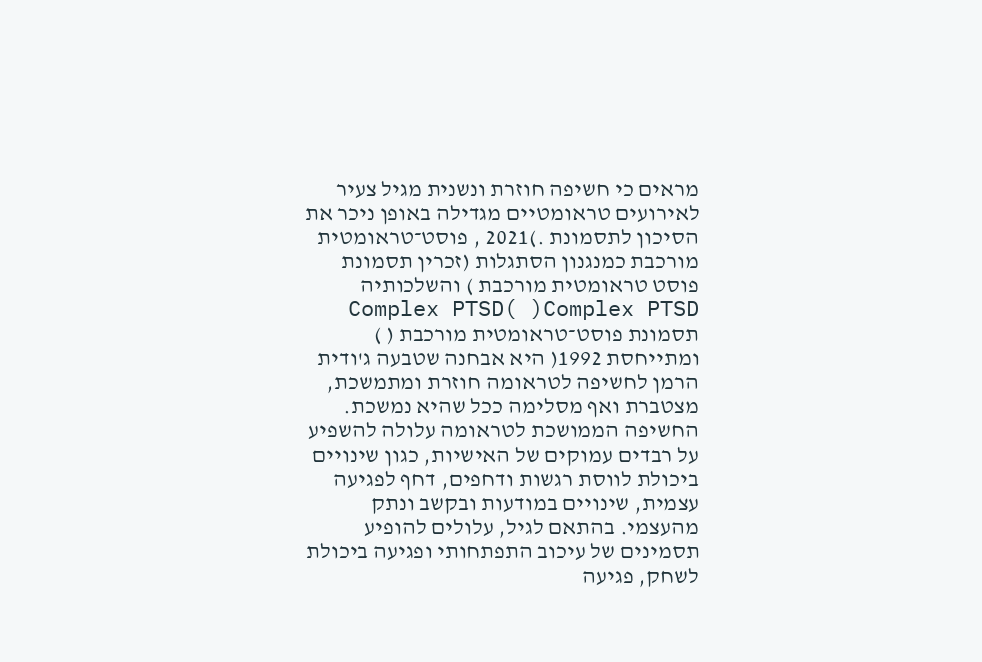מראים כי חשיפה חוזרת ונשנית מגיל צעיר לאירועים טראומטיים מגדילה באופן ניכר את הסיכון לתסמונת .)2021 , פוסט־טראומטית מורכבת כמנגנון הסתגלות (זכרין תסמונת פוסט טראומטית מורכבת ) והשלכותיה Complex PTSD( )Complex PTSD תסמונת פוסט־טראומטית מורכבת ( ) ומתייחסת 1992( היא אבחנה שטבעה ג'ודית הרמן לחשיפה לטראומה חוזרת ומתמשכת, מצטברת ואף מסלימה ככל שהיא נמשכת. החשיפה הממושכת לטראומה עלולה להשפיע על רבדים עמוקים של האישיות, כגון שינויים ביכולת לווסת רגשות ודחפים, דחף לפגיעה עצמית, שינויים במודעות ובקשב ונתק מהעצמי. בהתאם לגיל, עלולים להופיע תסמינים של עיכוב התפתחותי ופגיעה ביכולת לשחק, פגיעה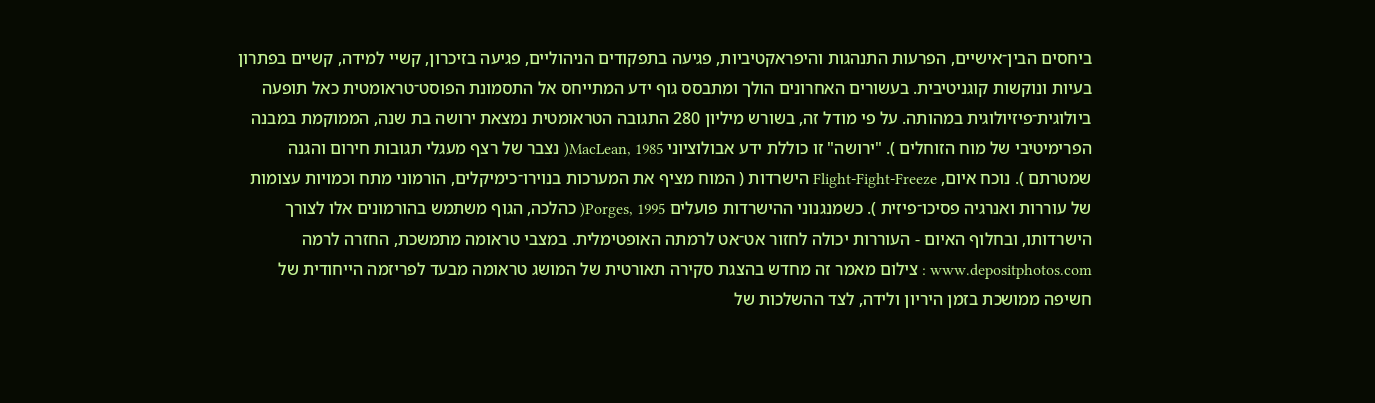ביחסים הבין־אישיים, הפרעות התנהגות והיפראקטיביות, פגיעה בתפקודים הניהוליים, פגיעה בזיכרון, קשיי למידה, קשיים בפתרון בעיות ונוקשות קוגניטיבית. בעשורים האחרונים הולך ומתבסס גוף ידע המתייחס אל התסמונת הפוסט־טראומטית כאל תופעה ביולוגית־פיזיולוגית במהותה. על פי מודל זה, בשורש מיליון 280 התגובה הטראומטית נמצאת ירושה בת שנה, הממוקמת במבנה הפרימיטיבי של מוח הזוחלים ). "ירושה" זו כוללת ידע אבולוציוני MacLean, 1985( נצבר של רצף מעגלי תגובות חירום והגנה שמטרתם ). נוכח איום, Flight-Fight-Freeze הישרדות ( המוח מציף את המערכות בנוירו־כימיקלים, הורמוני מתח וכמויות עצומות של עוררות ואנרגיה פסיכו־פיזית ). כשמנגנוני ההישרדות פועלים Porges, 1995( כהלכה, הגוף משתמש בהורמונים אלו לצורך הישרדותו, ובחלוף האיום - העוררות יכולה לחזור אט־אט לרמתה האופטימלית. במצבי טראומה מתמשכת, החזרה לרמה www.depositphotos.com : צילום מאמר זה מחדש בהצגת סקירה תאורטית של המושג טראומה מבעד לפריזמה הייחודית של חשיפה ממושכת בזמן היריון ולידה, לצד ההשלכות של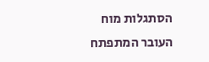הסתגלות מוח העובר המתפתח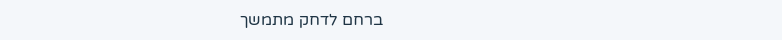ברחם לדחק מתמשך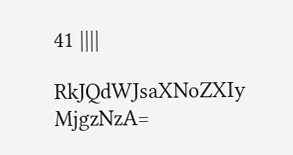41 ||||

RkJQdWJsaXNoZXIy MjgzNzA=